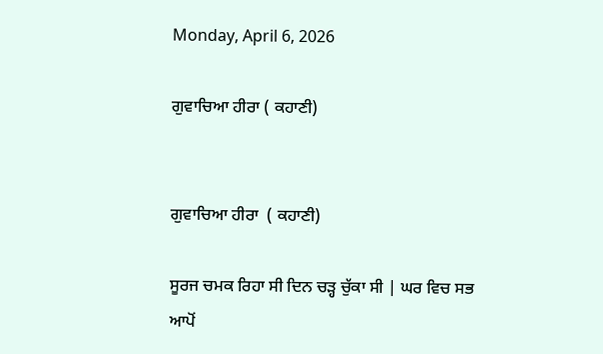Monday, April 6, 2026

ਗੁਵਾਚਿਆ ਹੀਰਾ ( ਕਹਾਣੀ)


ਗੁਵਾਚਿਆ ਹੀਰਾ  ( ਕਹਾਣੀ)

ਸੂਰਜ ਚਮਕ ਰਿਹਾ ਸੀ ਦਿਨ ਚੜ੍ਹ ਚੁੱਕਾ ਸੀ | ਘਰ ਵਿਚ ਸਭ ਆਪੋਂ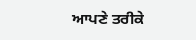ਆਪਣੇ ਤਰੀਕੇ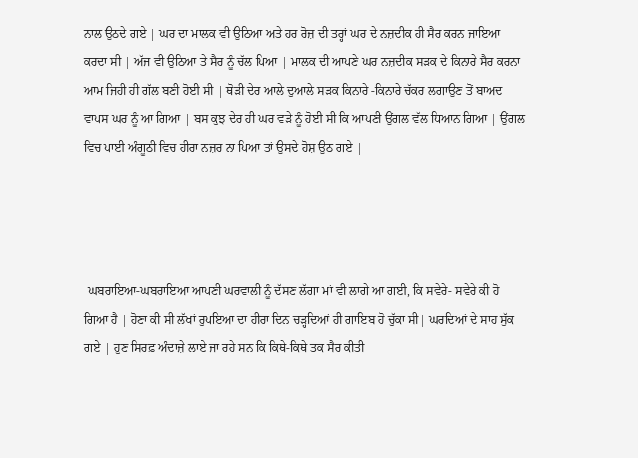ਨਾਲ ਉਠਦੇ ਗਏ | ਘਰ ਦਾ ਮਾਲਕ ਵੀ ਉਠਿਆ ਅਤੇ ਹਰ ਰੋਜ਼ ਦੀ ਤਰ੍ਹਾਂ ਘਰ ਦੇ ਨਜ਼ਦੀਕ ਹੀ ਸੈਰ ਕਰਨ ਜਾਇਆ ਕਰਦਾ ਸੀ | ਅੱਜ ਵੀ ਉਠਿਆ ਤੇ ਸੈਰ ਨੂੰ ਚੱਲ ਪਿਆ | ਮਾਲਕ ਦੀ ਆਪਣੇ ਘਰ ਨਜ਼ਦੀਕ ਸੜਕ ਦੇ ਕਿਨਾਰੇ ਸੈਰ ਕਰਨਾ ਆਮ ਜਿਹੀ ਹੀ ਗੱਲ ਬਣੀ ਹੋਈ ਸੀ | ਥੋੜੀ ਦੇਰ ਆਲੇ ਦੁਆਲੇ ਸੜਕ ਕਿਨਾਰੇ -ਕਿਨਾਰੇ ਚੱਕਰ ਲਗਾਉਣ ਤੋਂ ਬਾਅਦ ਵਾਪਸ ਘਰ ਨੂੰ ਆ ਗਿਆ | ਬਸ ਕੁਝ ਦੇਰ ਹੀ ਘਰ ਵੜੇ ਨੂੰ ਹੋਈ ਸੀ ਕਿ ਆਪਣੀ ਉਂਗਲ ਵੱਲ ਧਿਆਨ ਗਿਆ | ਉਂਗਲ ਵਿਚ ਪਾਈ ਅੰਗੂਠੀ ਵਿਚ ਹੀਰਾ ਨਜ਼ਰ ਨਾ ਪਿਆ ਤਾਂ ਉਸਦੇ ਹੋਸ਼ ਉਠ ਗਏ |




 ਘਬਰਾਇਆ-ਘਬਰਾਇਆ ਆਪਣੀ ਘਰਵਾਲੀ ਨੂੰ ਦੱਸਣ ਲੱਗਾ ਮਾਂ ਵੀ ਲਾਗੇ ਆ ਗਈ, ਕਿ ਸਵੇਰੇ- ਸਵੇਰੇ ਕੀ ਹੋ ਗਿਆ ਹੈ | ਹੋਣਾ ਕੀ ਸੀ ਲੱਖਾਂ ਰੁਪਇਆ ਦਾ ਹੀਰਾ ਦਿਨ ਚੜ੍ਹਦਿਆਂ ਹੀ ਗਾਇਬ ਹੋ ਚੁੱਕਾ ਸੀ| ਘਰਦਿਆਂ ਦੇ ਸਾਹ ਸੁੱਕ ਗਏ | ਹੁਣ ਸਿਰਫ਼ ਅੰਦਾਜ਼ੇ ਲਾਏ ਜਾ ਰਹੇ ਸਨ ਕਿ ਕਿਥੇ-ਕਿਥੇ ਤਕ ਸੈਰ ਕੀਤੀ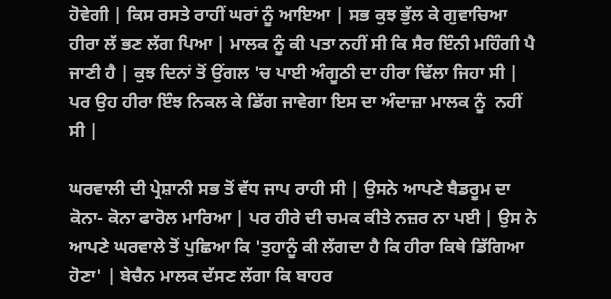ਹੋਵੇਗੀ | ਕਿਸ ਰਸਤੇ ਰਾਹੀਂ ਘਰਾਂ ਨੂੰ ਆਇਆ | ਸਭ ਕੁਝ ਭੁੱਲ ਕੇ ਗੁਵਾਚਿਆ ਹੀਰਾ ਲੱ ਭਣ ਲੱਗ ਪਿਆ | ਮਾਲਕ ਨੂੰ ਕੀ ਪਤਾ ਨਹੀਂ ਸੀ ਕਿ ਸੈਰ ਇੰਨੀ ਮਹਿੰਗੀ ਪੈ ਜਾਣੀ ਹੈ | ਕੁਝ ਦਿਨਾਂ ਤੋਂ ਉਂਗਲ 'ਚ ਪਾਈ ਅੰਗੂਠੀ ਦਾ ਹੀਰਾ ਢਿੱਲਾ ਜਿਹਾ ਸੀ | ਪਰ ਉਹ ਹੀਰਾ ਇੰਝ ਨਿਕਲ ਕੇ ਡਿੱਗ ਜਾਵੇਗਾ ਇਸ ਦਾ ਅੰਦਾਜ਼ਾ ਮਾਲਕ ਨੂੰ  ਨਹੀਂ ਸੀ |

ਘਰਵਾਲੀ ਦੀ ਪ੍ਰੇਸ਼ਾਨੀ ਸਭ ਤੋਂ ਵੱਧ ਜਾਪ ਰਾਹੀ ਸੀ | ਉਸਨੇ ਆਪਣੇ ਬੈਡਰੂਮ ਦਾ ਕੋਨਾ- ਕੋਨਾ ਫਾਰੋਲ ਮਾਰਿਆ | ਪਰ ਹੀਰੇ ਦੀ ਚਮਕ ਕੀਤੇ ਨਜ਼ਰ ਨਾ ਪਈ | ਉਸ ਨੇ ਆਪਣੇ ਘਰਵਾਲੇ ਤੋਂ ਪੁਛਿਆ ਕਿ 'ਤੁਹਾਨੂੰ ਕੀ ਲੱਗਦਾ ਹੈ ਕਿ ਹੀਰਾ ਕਿਥੇ ਡਿੱਗਿਆ ਹੋਣਾ' | ਬੇਚੈਨ ਮਾਲਕ ਦੱਸਣ ਲੱਗਾ ਕਿ ਬਾਹਰ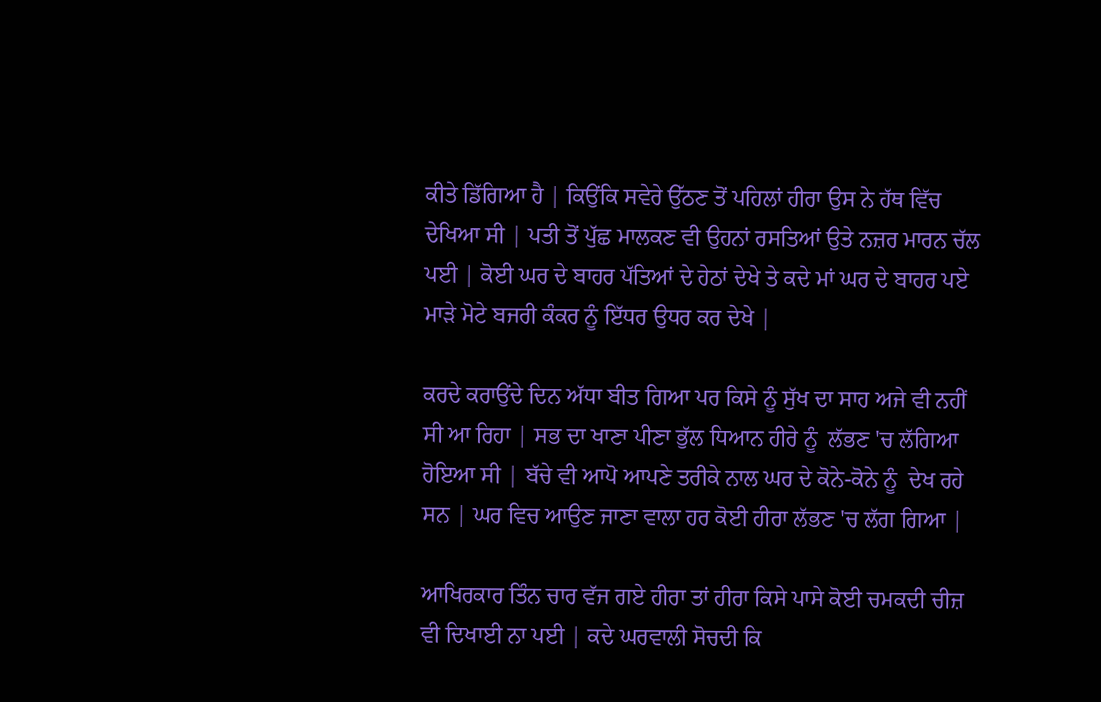ਕੀਤੇ ਡਿੱਗਿਆ ਹੈ | ਕਿਉਂਕਿ ਸਵੇਰੇ ਉੱਠਣ ਤੋਂ ਪਹਿਲਾਂ ਹੀਰਾ ਉਸ ਨੇ ਹੱਥ ਵਿੱਚ ਦੇਖਿਆ ਸੀ | ਪਤੀ ਤੋਂ ਪੁੱਛ ਮਾਲਕਣ ਵੀ ਉਹਨਾਂ ਰਸਤਿਆਂ ਉਤੇ ਨਜ਼ਰ ਮਾਰਨ ਚੱਲ ਪਈ | ਕੋਈ ਘਰ ਦੇ ਬਾਹਰ ਪੱਤਿਆਂ ਦੇ ਹੇਠਾਂ ਦੇਖੇ ਤੇ ਕਦੇ ਮਾਂ ਘਰ ਦੇ ਬਾਹਰ ਪਏ ਮਾੜੇ ਮੋਟੇ ਬਜਰੀ ਕੰਕਰ ਨੂੰ ਇੱਧਰ ਉਧਰ ਕਰ ਦੇਖੇ |

ਕਰਦੇ ਕਰਾਉਂਦੇ ਦਿਨ ਅੱਧਾ ਬੀਤ ਗਿਆ ਪਰ ਕਿਸੇ ਨੂੰ ਸੁੱਖ ਦਾ ਸਾਹ ਅਜੇ ਵੀ ਨਹੀਂ ਸੀ ਆ ਰਿਹਾ | ਸਭ ਦਾ ਖਾਣਾ ਪੀਣਾ ਭੁੱਲ ਧਿਆਨ ਹੀਰੇ ਨੂੰ  ਲੱਭਣ 'ਚ ਲੱਗਿਆ ਹੋਇਆ ਸੀ | ਬੱਚੇ ਵੀ ਆਪੋ ਆਪਣੇ ਤਰੀਕੇ ਨਾਲ ਘਰ ਦੇ ਕੋਨੇ-ਕੋਨੇ ਨੂੰ  ਦੇਖ ਰਹੇ ਸਨ | ਘਰ ਵਿਚ ਆਉਣ ਜਾਣਾ ਵਾਲਾ ਹਰ ਕੋਈ ਹੀਰਾ ਲੱਭਣ 'ਚ ਲੱਗ ਗਿਆ |

ਆਖਿਰਕਾਰ ਤਿੰਨ ਚਾਰ ਵੱਜ ਗਏ ਹੀਰਾ ਤਾਂ ਹੀਰਾ ਕਿਸੇ ਪਾਸੇ ਕੋਈ ਚਮਕਦੀ ਚੀਜ਼ ਵੀ ਦਿਖਾਈ ਨਾ ਪਈ | ਕਦੇ ਘਰਵਾਲੀ ਸੋਚਦੀ ਕਿ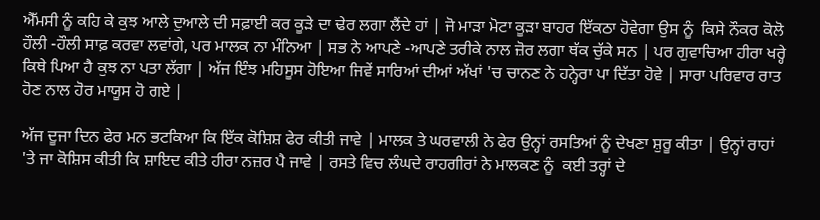ਐੱਮਸੀ ਨੂੰ ਕਹਿ ਕੇ ਕੁਝ ਆਲੇ ਦੁਆਲੇ ਦੀ ਸਫ਼ਾਈ ਕਰ ਕੂੜੇ ਦਾ ਢੇਰ ਲਗਾ ਲੈਂਦੇ ਹਾਂ | ਜੋ ਮਾੜਾ ਮੋਟਾ ਕੂੜਾ ਬਾਹਰ ਇੱਕਠਾ ਹੋਵੇਗਾ ਉਸ ਨੂੰ  ਕਿਸੇ ਨੌਕਰ ਕੋਲੋ ਹੌਲੀ -ਹੌਲੀ ਸਾਫ਼ ਕਰਵਾ ਲਵਾਂਗੇ, ਪਰ ਮਾਲਕ ਨਾ ਮੰਨਿਆ | ਸਭ ਨੇ ਆਪਣੇ -ਆਪਣੇ ਤਰੀਕੇ ਨਾਲ ਜ਼ੋਰ ਲਗਾ ਥੱਕ ਚੁੱਕੇ ਸਨ | ਪਰ ਗੁਵਾਚਿਆ ਹੀਰਾ ਖਰ੍ਹੇ ਕਿਥੇ ਪਿਆ ਹੈ ਕੁਝ ਨਾ ਪਤਾ ਲੱਗਾ | ਅੱਜ ਇੰਝ ਮਹਿਸੂਸ ਹੋਇਆ ਜਿਵੇਂ ਸਾਰਿਆਂ ਦੀਆਂ ਅੱਖਾਂ 'ਚ ਚਾਨਣ ਨੇ ਹਨ੍ਹੇਰਾ ਪਾ ਦਿੱਤਾ ਹੋਵੇ | ਸਾਰਾ ਪਰਿਵਾਰ ਰਾਤ ਹੋਣ ਨਾਲ ਹੋਰ ਮਾਯੂਸ ਹੋ ਗਏ |

ਅੱਜ ਦੂਜਾ ਦਿਨ ਫੇਰ ਮਨ ਭਟਕਿਆ ਕਿ ਇੱਕ ਕੋਸ਼ਿਸ਼ ਫੇਰ ਕੀਤੀ ਜਾਵੇ | ਮਾਲਕ ਤੇ ਘਰਵਾਲੀ ਨੇ ਫੇਰ ਉਨ੍ਹਾਂ ਰਸਤਿਆਂ ਨੂੰ ਦੇਖਣਾ ਸ਼ੁਰੂ ਕੀਤਾ | ਉਨ੍ਹਾਂ ਰਾਹਾਂ 'ਤੇ ਜਾ ਕੋਸ਼ਿਸ ਕੀਤੀ ਕਿ ਸ਼ਾਇਦ ਕੀਤੇ ਹੀਰਾ ਨਜ਼ਰ ਪੈ ਜਾਵੇ | ਰਸਤੇ ਵਿਚ ਲੰਘਦੇ ਰਾਹਗੀਰਾਂ ਨੇ ਮਾਲਕਣ ਨੂੰ  ਕਈ ਤਰ੍ਹਾਂ ਦੇ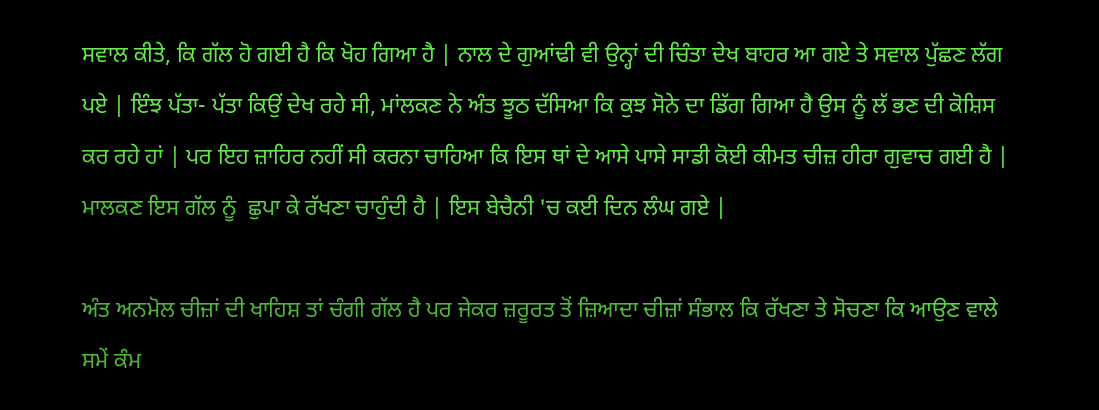ਸਵਾਲ ਕੀਤੇ, ਕਿ ਗੱਲ ਹੋ ਗਈ ਹੈ ਕਿ ਖੋਹ ਗਿਆ ਹੈ | ਨਾਲ ਦੇ ਗੁਆਂਢੀ ਵੀ ਉਨ੍ਹਾਂ ਦੀ ਚਿੰਤਾ ਦੇਖ ਬਾਹਰ ਆ ਗਏ ਤੇ ਸਵਾਲ ਪੁੱਛਣ ਲੱਗ ਪਏ | ਇੰਝ ਪੱਤਾ- ਪੱਤਾ ਕਿਉਂ ਦੇਖ ਰਹੇ ਸੀ, ਮਾਂਲਕਣ ਨੇ ਅੰਤ ਝੂਠ ਦੱਸਿਆ ਕਿ ਕੁਝ ਸੋਨੇ ਦਾ ਡਿੱਗ ਗਿਆ ਹੈ ਉਸ ਨੂੰ ਲੱ ਭਣ ਦੀ ਕੋਸ਼ਿਸ ਕਰ ਰਹੇ ਹਾਂ | ਪਰ ਇਹ ਜ਼ਾਹਿਰ ਨਹੀਂ ਸੀ ਕਰਨਾ ਚਾਹਿਆ ਕਿ ਇਸ ਥਾਂ ਦੇ ਆਸੇ ਪਾਸੇ ਸਾਡੀ ਕੋਈ ਕੀਮਤ ਚੀਜ਼ ਹੀਰਾ ਗੁਵਾਚ ਗਈ ਹੈ | ਮਾਲਕਣ ਇਸ ਗੱਲ ਨੂੰ  ਛੁਪਾ ਕੇ ਰੱਖਣਾ ਚਾਹੁੰਦੀ ਹੈ | ਇਸ ਬੇਚੈਨੀ 'ਚ ਕਈ ਦਿਨ ਲੰਘ ਗਏ |

ਅੰਤ ਅਨਮੋਲ ਚੀਜ਼ਾਂ ਦੀ ਖਾਹਿਸ਼ ਤਾਂ ਚੰਗੀ ਗੱਲ ਹੈ ਪਰ ਜੇਕਰ ਜ਼ਰੂਰਤ ਤੋਂ ਜ਼ਿਆਦਾ ਚੀਜ਼ਾਂ ਸੰਭਾਲ ਕਿ ਰੱਖਣਾ ਤੇ ਸੋਚਣਾ ਕਿ ਆਉਣ ਵਾਲੇ ਸਮੇਂ ਕੰਮ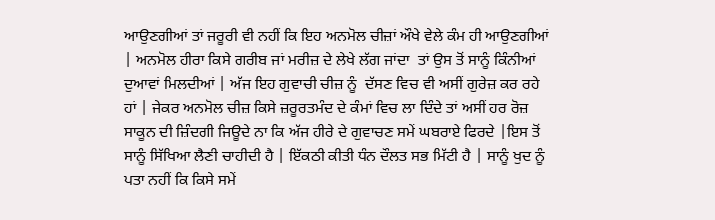ਆਉਣਗੀਆਂ ਤਾਂ ਜਰੂਰੀ ਵੀ ਨਹੀਂ ਕਿ ਇਹ ਅਨਮੋਲ ਚੀਜ਼ਾਂ ਔਖੇ ਵੇਲੇ ਕੰਮ ਹੀ ਆਉਣਗੀਆਂ | ਅਨਮੋਲ ਹੀਰਾ ਕਿਸੇ ਗਰੀਬ ਜਾਂ ਮਰੀਜ਼ ਦੇ ਲੇਖੇ ਲੱਗ ਜਾਂਦਾ  ਤਾਂ ਉਸ ਤੋਂ ਸਾਨੂੰ ਕਿੰਨੀਆਂ ਦੁਆਵਾਂ ਮਿਲਦੀਆਂ | ਅੱਜ ਇਹ ਗੁਵਾਚੀ ਚੀਜ਼ ਨੂੰ  ਦੱਸਣ ਵਿਚ ਵੀ ਅਸੀਂ ਗੁਰੇਜ਼ ਕਰ ਰਹੇ ਹਾਂ | ਜੇਕਰ ਅਨਮੋਲ ਚੀਜ਼ ਕਿਸੇ ਜ਼ਰੂਰਤਮੰਦ ਦੇ ਕੰਮਾਂ ਵਿਚ ਲਾ ਦਿੰਦੇ ਤਾਂ ਅਸੀਂ ਹਰ ਰੋਜ਼ ਸਾਕੂਨ ਦੀ ਜ਼ਿੰਦਗੀ ਜਿਊਦੇ ਨਾ ਕਿ ਅੱਜ ਹੀਰੇ ਦੇ ਗੁਵਾਚਣ ਸਮੇਂ ਘਬਰਾਏ ਫਿਰਦੇ |ਇਸ ਤੋਂ ਸਾਨੂੰ ਸਿੱਖਿਆ ਲੈਣੀ ਚਾਹੀਦੀ ਹੈ | ਇੱਕਠੀ ਕੀਤੀ ਧੰਨ ਦੌਲਤ ਸਭ ਮਿੱਟੀ ਹੈ | ਸਾਨੂੰ ਖੁਦ ਨੂੰ  ਪਤਾ ਨਹੀਂ ਕਿ ਕਿਸੇ ਸਮੇਂ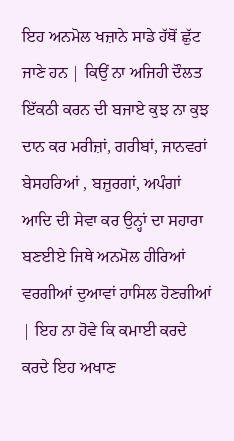ਇਹ ਅਨਮੋਲ ਖਜ਼ਾਨੇ ਸਾਡੇ ਹੱਥੋਂ ਛੁੱਟ ਜਾਣੇ ਹਨ | ਕਿਉਂ ਨਾ ਅਜਿਹੀ ਦੌਲਤ ਇੱਕਠੀ ਕਰਨ ਦੀ ਬਜਾਏ ਕੁਝ ਨਾ ਕੁਝ ਦਾਨ ਕਰ ਮਰੀਜ਼ਾਂ, ਗਰੀਬਾਂ, ਜਾਨਵਰਾਂ ਬੇਸਹਰਿਆਂ , ਬਜ਼ੁਰਗਾਂ, ਅਪੰਗਾਂ ਆਦਿ ਦੀ ਸੇਵਾ ਕਰ ਉਨ੍ਹਾਂ ਦਾ ਸਹਾਰਾ ਬਣਈਏ ਜਿਥੇ ਅਨਮੋਲ ਹੀਰਿਆਂ ਵਰਗੀਆਂ ਦੁਆਵਾਂ ਹਾਸਿਲ ਹੋਣਗੀਆਂ | ਇਹ ਨਾ ਹੋਵੇ ਕਿ ਕਮਾਈ ਕਰਦੇ ਕਰਦੇ ਇਹ ਅਖਾਣ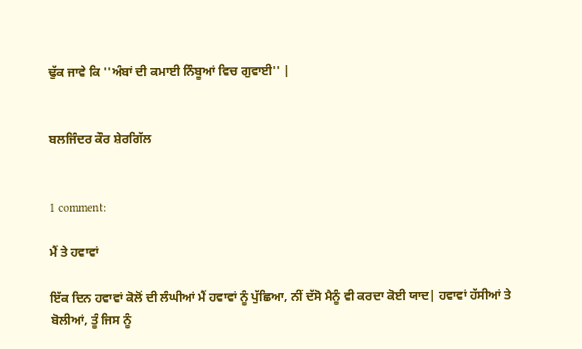ਢੁੱਕ ਜਾਵੇ ਕਿ ''ਅੰਬਾਂ ਦੀ ਕਮਾਈ ਨਿੰਬੂਆਂ ਵਿਚ ਗੁਵਾਈ'' |


ਬਲਜਿੰਦਰ ਕੌਰ ਸ਼ੇਰਗਿੱਲ


1 comment:

ਮੈਂ ਤੇ ਹਵਾਵਾਂ

ਇੱਕ ਦਿਨ ਹਵਾਵਾਂ ਕੋਲੋਂ ਦੀ ਲੰਘੀਆਂ ਮੈਂ ਹਵਾਵਾਂ ਨੂੰ ਪੁੱਛਿਆ, ਨੀਂ ਦੱਸੋ ਮੈਨੂੰ ਵੀ ਕਰਦਾ ਕੋਈ ਯਾਦ| ਹਵਾਵਾਂ ਹੱਸੀਆਂ ਤੇ ਬੋਲੀਆਂ, ਤੂੰ ਜਿਸ ਨੂੰ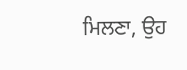ਮਿਲਣਾ, ਉਹ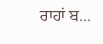ਰਾਹਾਂ ਬ...